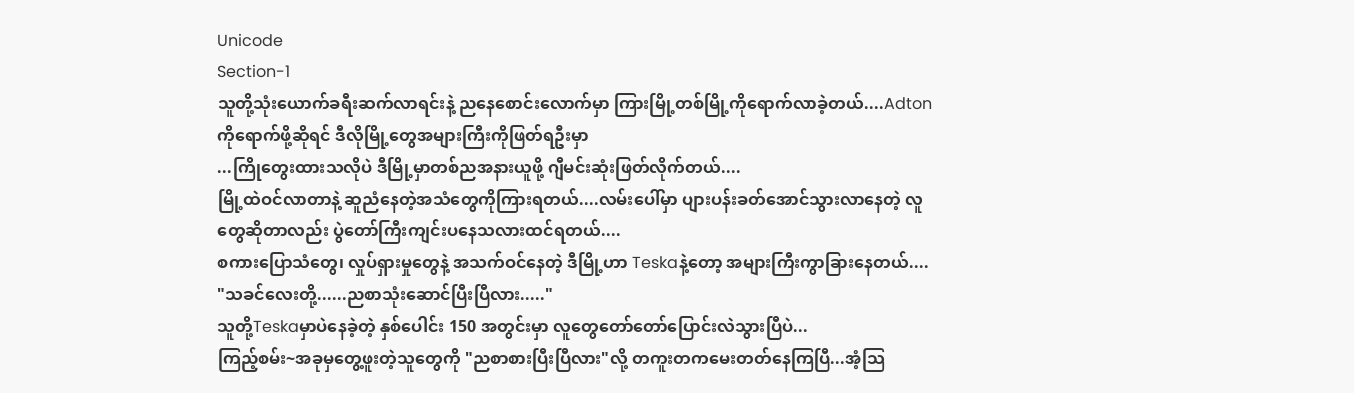Unicode
Section-1
သူတို့သုံးယောက်ခရီးဆက်လာရင်းနဲ့ ညနေစောင်းလောက်မှာ ကြားမြို့တစ်မြို့ကိုရောက်လာခဲ့တယ်....Adtonကိုရောက်ဖို့ဆိုရင် ဒီလိုမြို့တွေအများကြီးကိုဖြတ်ရဦးမှာ
...ကြိုတွေးထားသလိုပဲ ဒီမြို့မှာတစ်ညအနားယူဖို့ ဂျီမင်းဆုံးဖြတ်လိုက်တယ်....
မြို့ထဲဝင်လာတာနဲ့ ဆူညံနေတဲ့အသံတွေကိုကြားရတယ်....လမ်းပေါ်မှာ ပျားပန်းခတ်အောင်သွားလာနေတဲ့ လူတွေဆိုတာလည်း ပွဲတော်ကြီးကျင်းပနေသလားထင်ရတယ်....
စကားပြောသံတွေ၊ လှုပ်ရှားမှုတွေနဲ့ အသက်ဝင်နေတဲ့ ဒီမြို့ဟာ Teskaနဲ့တော့ အများကြီးကွာခြားနေတယ်....
"သခင်လေးတို့......ညစာသုံးဆောင်ပြီးပြီလား....."
သူတို့Teskaမှာပဲနေခဲ့တဲ့ နှစ်ပေါင်း 150 အတွင်းမှာ လူတွေတော်တော်ပြောင်းလဲသွားပြီပဲ...
ကြည့်စမ်း~အခုမှတွေ့ဖူးတဲ့သူတွေကို "ညစာစားပြီးပြီလား"လို့ တကူးတကမေးတတ်နေကြပြီ...အံ့သြ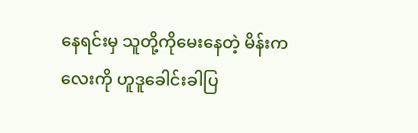နေရင်းမှ သူတို့ကိုမေးနေတဲ့ မိန်းကလေးကို ဟူဒူခေါင်းခါပြ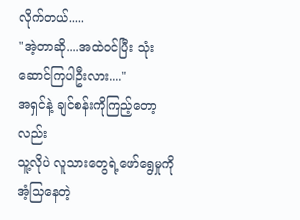လိုက်တယ်.....
"အဲ့တာဆို....အထဲဝင်ပြီး သုံးဆောင်ကြပါဦးလား...."
အရှင်နဲ့ ချင်စန်းကိုကြည့်တော့လည်း
သူ့လိုပဲ လူသားတွေရဲ့ဖော်ရွေမှုကိုအံ့သြနေတဲ့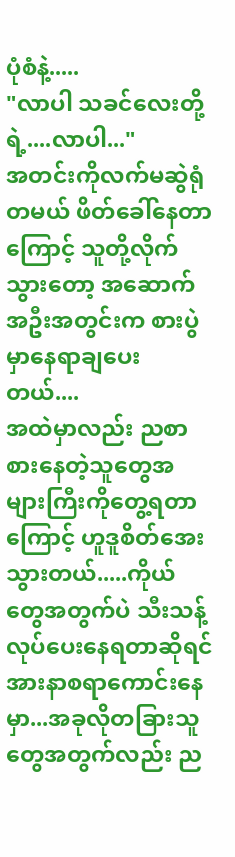ပုံစံနဲ့.....
"လာပါ သခင်လေးတို့ရဲ့....လာပါ..."
အတင်းကိုလက်မဆွဲရုံတမယ် ဖိတ်ခေါ်နေတာကြောင့် သူတို့လိုက်သွားတော့ အဆောက်
အဦးအတွင်းက စားပွဲမှာနေရာချပေးတယ်....
အထဲမှာလည်း ညစာစားနေတဲ့သူတွေအများကြီးကိုတွေ့ရတာကြောင့် ဟူဒူစိတ်အေးသွားတယ်.....ကိုယ်တွေအတွက်ပဲ သီးသန့်လုပ်ပေးနေရတာဆိုရင် အားနာစရာကောင်းနေမှာ...အခုလိုတခြားသူတွေအတွက်လည်း ည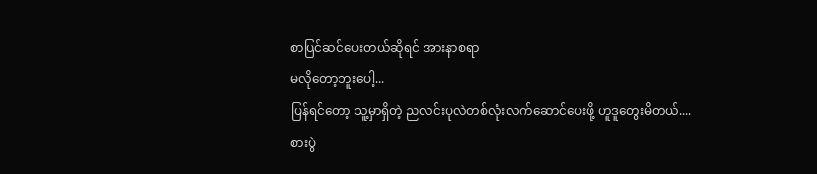စာပြင်ဆင်ပေးတယ်ဆိုရင် အားနာစရာ
မလိုတော့ဘူးပေါ့...
ပြန်ရင်တော့ သူ့မှာရှိတဲ့ ညလင်းပုလဲတစ်လုံးလက်ဆောင်ပေးဖို့ ဟူဒူတွေးမိတယ်....
စားပွဲ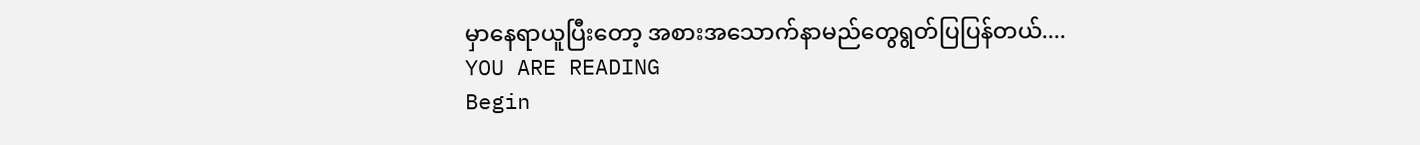မှာနေရာယူပြီးတော့ အစားအသောက်နာမည်တွေရွတ်ပြပြန်တယ်....
YOU ARE READING
Begin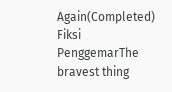Again(Completed)
Fiksi PenggemarThe bravest thing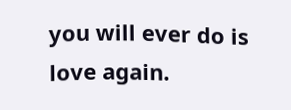you will ever do is love again.